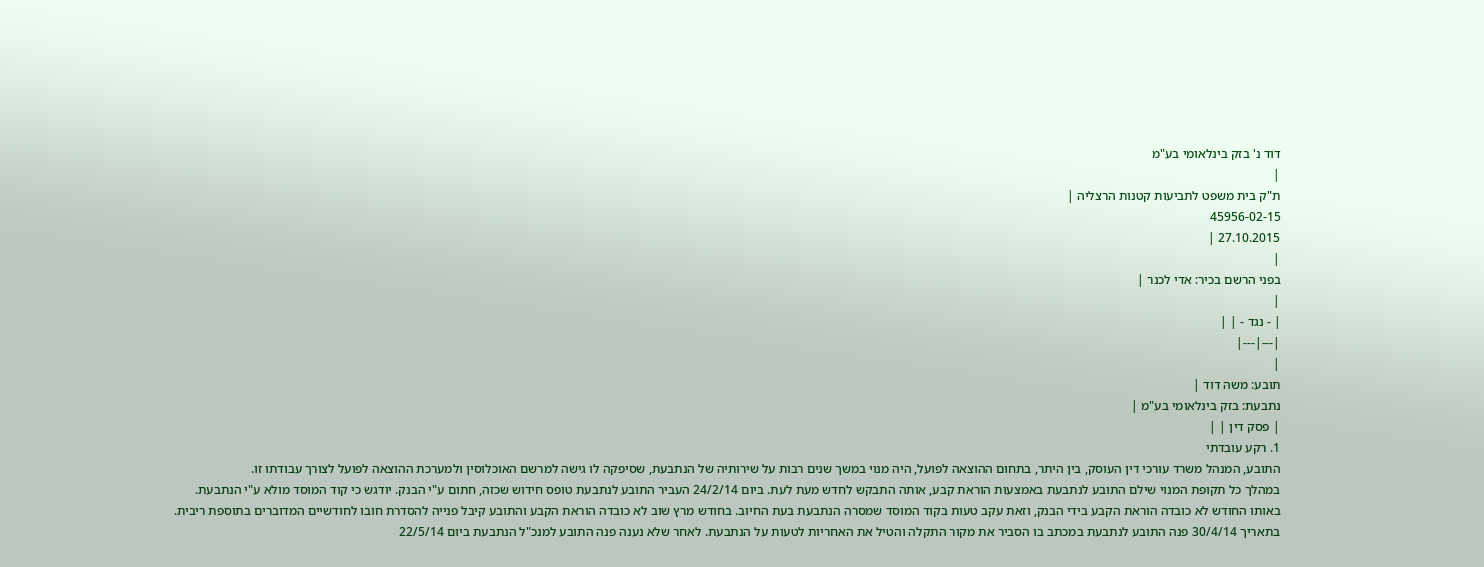דוד נ' בזק בינלאומי בע"מ
|
ת"ק בית משפט לתביעות קטנות הרצליה |
45956-02-15
27.10.2015 |
|
בפני הרשם בכיר: אדי לכנר |
|
| - נגד - | |
|---|---|
|
תובע: משה דוד |
נתבעת: בזק בינלאומי בע"מ |
| פסק דין | |
1. רקע עובדתי
התובע, המנהל משרד עורכי דין העוסק, בין היתר, בתחום ההוצאה לפועל, היה מנוי במשך שנים רבות על שירותיה של הנתבעת, שסיפקה לו גישה למרשם האוכלוסין ולמערכת ההוצאה לפועל לצורך עבודתו זו.
במהלך כל תקופת המנוי שילם התובע לנתבעת באמצעות הוראת קבע, אותה התבקש לחדש מעת לעת. ביום 24/2/14 העביר התובע לנתבעת טופס חידוש שכזה, חתום ע"י הבנק. יודגש כי קוד המוסד מולא ע"י הנתבעת.
באותו החודש לא כובדה הוראת הקבע בידי הבנק, וזאת עקב טעות בקוד המוסד שמסרה הנתבעת בעת החיוב. בחודש מרץ שוב לא כובדה הוראת הקבע והתובע קיבל פנייה להסדרת חובו לחודשיים המדוברים בתוספת ריבית.
בתאריך 30/4/14 פנה התובע לנתבעת במכתב בו הסביר את מקור התקלה והטיל את האחריות לטעות על הנתבעת. לאחר שלא נענה פנה התובע למנכ"ל הנתבעת ביום 22/5/14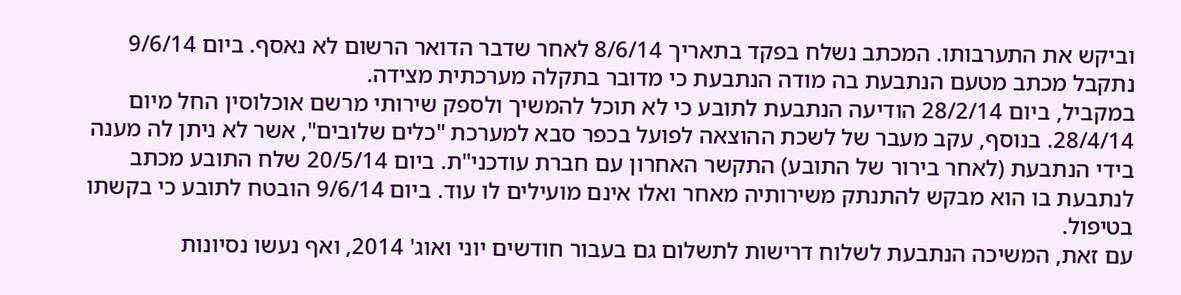וביקש את התערבותו. המכתב נשלח בפקד בתאריך 8/6/14 לאחר שדבר הדואר הרשום לא נאסף. ביום 9/6/14 נתקבל מכתב מטעם הנתבעת בה מודה הנתבעת כי מדובר בתקלה מערכתית מצידה.
במקביל, ביום 28/2/14 הודיעה הנתבעת לתובע כי לא תוכל להמשיך ולספק שירותי מרשם אוכלוסין החל מיום 28/4/14. בנוסף, עקב מעבר של לשכת ההוצאה לפועל בכפר סבא למערכת "כלים שלובים", אשר לא ניתן לה מענה בידי הנתבעת (לאחר בירור של התובע) התקשר האחרון עם חברת עודכני"ת. ביום 20/5/14 שלח התובע מכתב לנתבעת בו הוא מבקש להתנתק משירותיה מאחר ואלו אינם מועילים לו עוד. ביום 9/6/14 הובטח לתובע כי בקשתו בטיפול.
עם זאת, המשיכה הנתבעת לשלוח דרישות לתשלום גם בעבור חודשים יוני ואוג' 2014, ואף נעשו נסיונות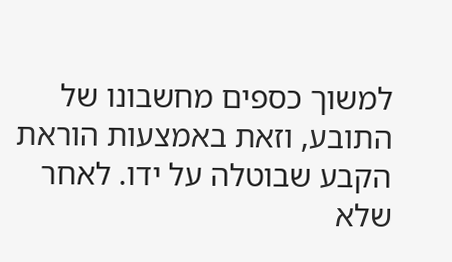למשוך כספים מחשבונו של התובע, וזאת באמצעות הוראת הקבע שבוטלה על ידו. לאחר שלא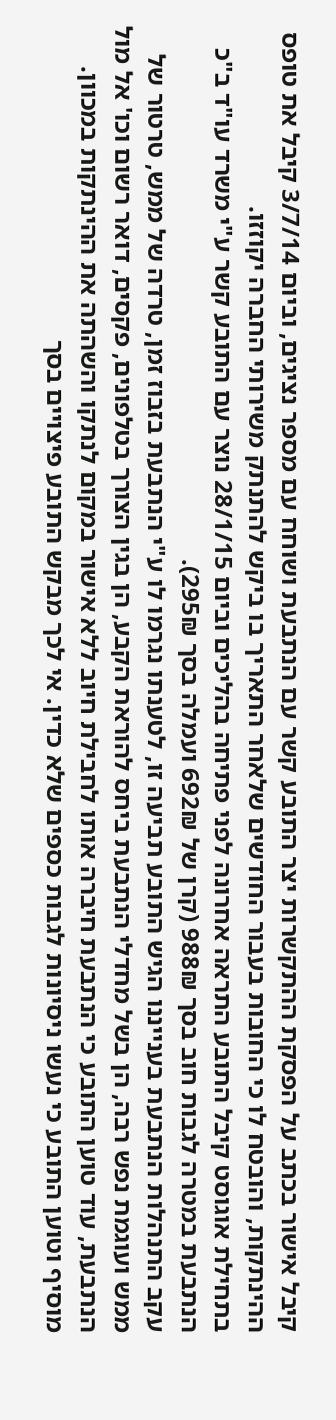קיבל אישור בכתב על הפסקת ההתקשרות יצר התובע קשר עם הנתבעת ושוחח עם מספר נציגים, וביום 3/7/14 קיבל את טופס ההינתקות, והובטח לו כי החובות בעבור החודשים שלאחר התאריך בו ביקש להתנתק משירותי החברה יקוזזו.
בתחילת אוגוסט קיבל התובע התראה אחרונה לפני פתיחה בהליכים וביום 28/1/15 נוצר עם התובע קשר ע"י משרד עו"ד ב"כ הנתבעת במטרה לגבות חוב בסך 988₪ (קרן של 692₪ ועמלה בסך 295₪).
עקב התנהלות הנתבעת בענייננו הגיש התובע תביעה זו, לטענתו נגרמו לו ע"י הנתבעת בזבוז זמן, טרדה של ממש, טרטור של ממש ועוגמת נפש רבה, הן בשל מחדלי הנתבעת ביחס להוראת הקבע, הן בגין הצורך בטלפונים, פקסים, דואר רשום וכו' אל מול הנתבעת, עוד טוען התובע כי הנתבעת חיברה אותו לחבילת חיוב ללא אישור במקום לנתקו והשהתה את ההינתקות במכוון. מוסיף וטוען התובע כי נעשו ניסיונות לגבות כספים שלא כדין. אי לכך מבקש התובע פיצויים בסך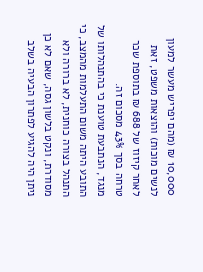10,000 ₪ (מהם יפריש מעשר למעון לנשים מוכות) והוצאות משפט, זאת לאחר קיזוז של 688 ₪ בתוספת שכר טרחה בסך 43% מסכום זה.
מנגד, הנתבעת טוענת כי בהתנהלותו של התובע היתה משום התעלמות מהמצב, כי התנהל בצורה כוחנית, לא ברורה ולא מסודרת, ונקט בלשון גסה, שאם לא כן ניתן היה להגיע לפתרון הבעיה בשלב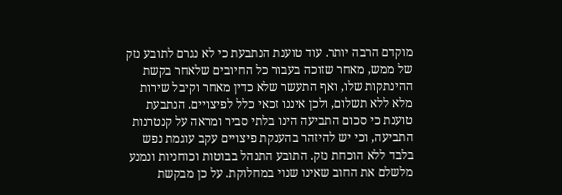מוקדם הרבה יותר. עוד טוענת הנתבעת כי לא נגרם לתובע נזק של ממש, מאחר שזוכה בעבור כל החיובים שלאחר בקשת ההינתקות שלו, ואף התעשר שלא כדין מאחר וקיבל שירות מלא ללא תשלום, ולכן איננו זכאי כלל לפיצויים. הנתבעת טוענת כי סכום התביעה הינו בלתי סביר ומראה על קנטרנות התביעה, וכי יש להיזהר בהענקת פיצויים עקב עוגמת נפש בלבד ללא הוכחת נזק. התובע התנהל בבוטות וכוחניות ונמנע מלשלם את החוב שאינו שנוי במחלוקת. על כן מבקשת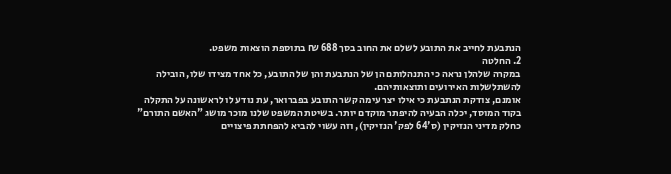הנתבעת לחייב את התובע לשלם את החוב בסך 688 ₪ בתוספת הוצאות משפט.
2. החלטה
במקרה שלהלן נראה כי התנהלותם הן של הנתבעת והן של התובע, כל אחד מצידו שלו, הובילה להשתלשלות האירועים ותוצאותיהם.
אומנם, צודקת הנתבעת כי אילו יצר עימה קשר התובע בפברואר, עת נודע לו לראשונה על התקלה בקוד המוסד, יכלה הבעיה להיפתר מוקדם יותר. בשיטת המשפט שלנו מוכר מושג "האשם התורם" כחלק מדיני הנזיקין (ס'64 לפק' הנזיקין), וזה עשוי להביא להפחתת פיצויים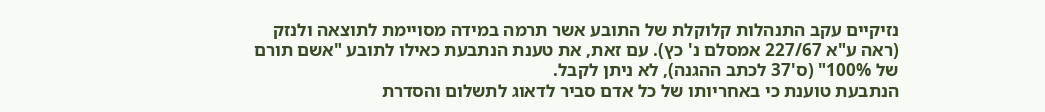נזיקיים עקב התנהלות קלוקלת של התובע אשר תרמה במידה מסויימת לתוצאה ולנזק (ראה ע"א 227/67 אמסלם נ' כץ). עם זאת, את טענת הנתבעת כאילו לתובע "אשם תורם של 100%" (ס'37 לכתב ההגנה), לא ניתן לקבל.
הנתבעת טוענת כי באחריותו של כל אדם סביר לדאוג לתשלום והסדרת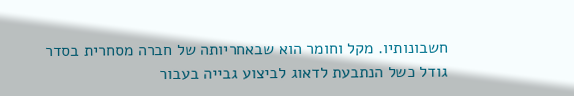חשבונותיו. מקל וחומר הוא שבאחריותה של חברה מסחרית בסדר גודל כשל הנתבעת לדאוג לביצוע גבייה בעבור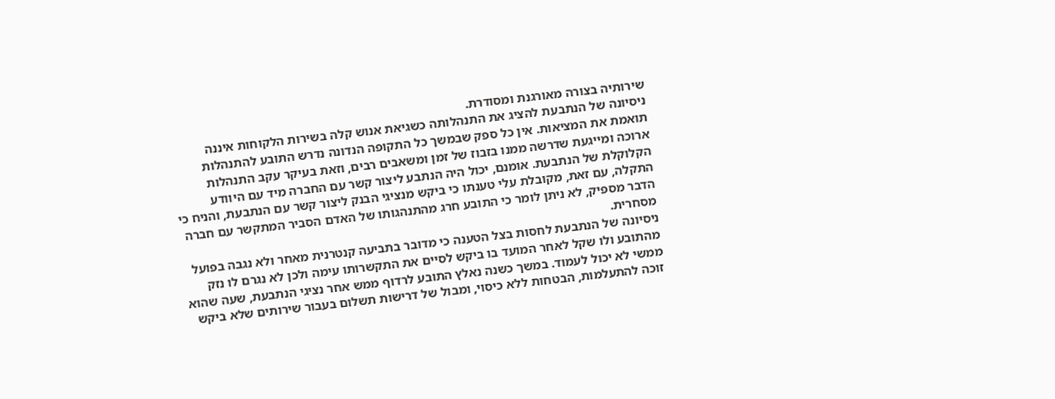שירותיה בצורה מאורגנת ומסודרת.
ניסיונה של הנתבעת להציג את התנהלותה כשגיאת אנוש קלה בשירות הלקוחות איננה תואמת את המציאות. אין כל ספק שבמשך כל התקופה הנדונה נדרש התובע להתנהלות ארוכה ומייגעת שדרשה ממנו בזבוז של זמן ומשאבים רבים, וזאת בעיקר עקב התנהלות הקלוקלת של הנתבעת. אומנם, יכול היה הנתבע ליצור קשר עם החברה מיד עם היוודע התקלה, עם זאת, מקובלת עלי טענתו כי ביקש מנציגי הבנק ליצור קשר עם הנתבעת, והניח כי הדבר מספיק, לא ניתן לומר כי התובע חרג מהתנהגותו של האדם הסביר המתקשר עם חברה מסחרית.
ניסיונה של הנתבעת לחסות בצל הטענה כי מדובר בתביעה קנטרנית מאחר ולא נגבה בפועל מהתובע ולו שקל לאחר המועד בו ביקש לסיים את התקשרותו עימה ולכן לא נגרם לו נזק ממשי לא יכול לעמוד. במשך כשנה נאלץ התובע לרדוף ממש אחר נציגי הנתבעת, שעה שהוא זוכה להתעלמות, הבטחות ללא כיסוי, ומבול של דרישות תשלום בעבור שירותים שלא ביקש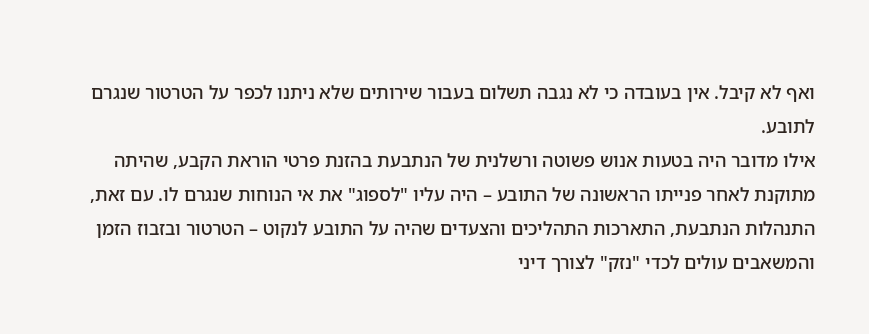ואף לא קיבל. אין בעובדה כי לא נגבה תשלום בעבור שירותים שלא ניתנו לכפר על הטרטור שנגרם לתובע.
אילו מדובר היה בטעות אנוש פשוטה ורשלנית של הנתבעת בהזנת פרטי הוראת הקבע, שהיתה מתוקנת לאחר פנייתו הראשונה של התובע – היה עליו "לספוג" את אי הנוחות שנגרם לו. עם זאת, התנהלות הנתבעת, התארכות התהליכים והצעדים שהיה על התובע לנקוט – הטרטור ובזבוז הזמן והמשאבים עולים לכדי "נזק" לצורך דיני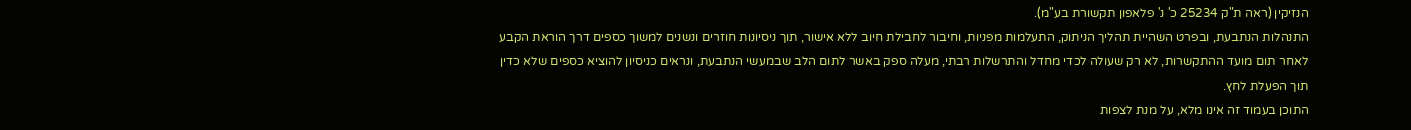הנזיקין (ראה ת"ק 25234 כ' נ' פלאפון תקשורת בע"מ).
התנהלות הנתבעת, ובפרט השהיית תהליך הניתוק, התעלמות מפניות, וחיבור לחבילת חיוב ללא אישור, תוך ניסיונות חוזרים ונשנים למשוך כספים דרך הוראת הקבע לאחר תום מועד ההתקשרות, לא רק שעולה לכדי מחדל והתרשלות רבתי, מעלה ספק באשר לתום הלב שבמעשי הנתבעת, ונראים כניסיון להוציא כספים שלא כדין תוך הפעלת לחץ.
התוכן בעמוד זה אינו מלא, על מנת לצפות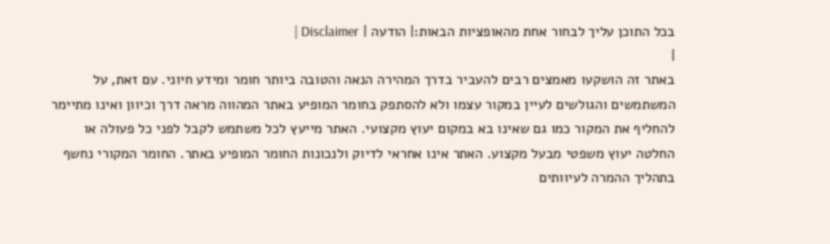בכל התוכן עליך לבחור אחת מהאופציות הבאות:| הודעה | Disclaimer |
|
באתר זה הושקעו מאמצים רבים להעביר בדרך המהירה הנאה והטובה ביותר חומר ומידע חיוני. עם זאת, על המשתמשים והגולשים לעיין במקור עצמו ולא להסתפק בחומר המופיע באתר המהווה מראה דרך וכיוון ואינו מתיימר להחליף את המקור כמו גם שאינו בא במקום יעוץ מקצועי. האתר מייעץ לכל משתמש לקבל לפני כל פעולה או החלטה יעוץ משפטי מבעל מקצוע. האתר אינו אחראי לדיוק ולנכונות החומר המופיע באתר. החומר המקורי נחשף בתהליך ההמרה לעיוותים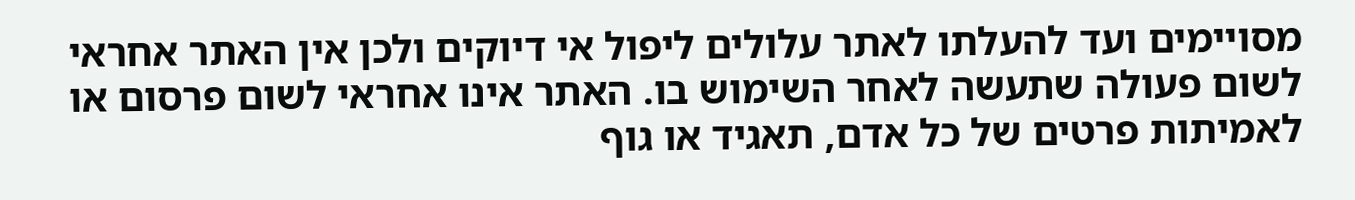מסויימים ועד להעלתו לאתר עלולים ליפול אי דיוקים ולכן אין האתר אחראי לשום פעולה שתעשה לאחר השימוש בו. האתר אינו אחראי לשום פרסום או לאמיתות פרטים של כל אדם, תאגיד או גוף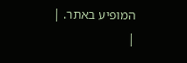המופיע באתר. |
|